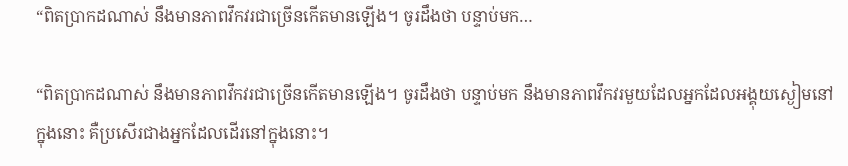“ពិតប្រាកដណាស់ នឹងមានភាពវឹកវរជាច្រើនកើតមានឡើង។ ចូរដឹងថា បន្ទាប់មក…

“ពិតប្រាកដណាស់ នឹងមានភាពវឹកវរជាច្រើនកើតមានឡើង។ ចូរដឹងថា បន្ទាប់មក នឹងមានភាពវឹកវរមួយដែលអ្នកដែលអង្គុយស្ងៀមនៅក្នុងនោះ គឺប្រសើរជាងអ្នកដែលដើរនៅក្នុងនោះ។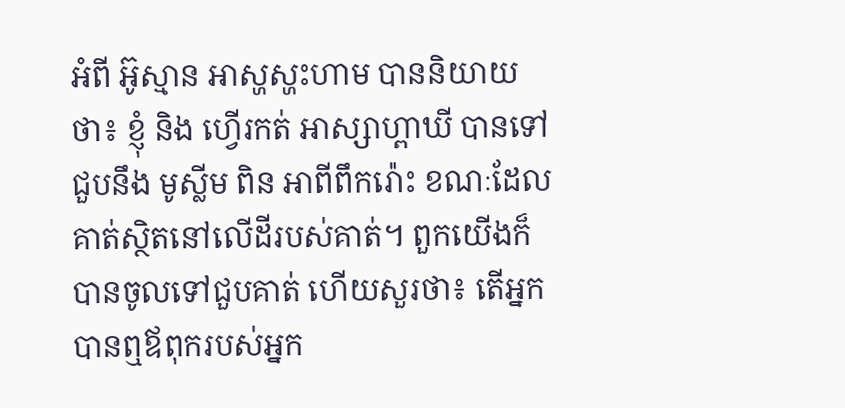អំពី អ៊ូស្មាន អាស្ហស្ហះហាម បាននិយាយថា៖ ខ្ញុំ និង ហ្វើរកត់ អាស្សាហ្ពាឃី បានទៅជួបនឹង មូស្លីម ពិន អាពីពឹករ៉ោះ ខណៈដែលគាត់ស្ថិតនៅលើដីរបស់គាត់។ ពួកយើងក៏បានចូលទៅជួបគាត់ ហើយសួរថា៖ តើអ្នកបានឮឪពុករបស់អ្នក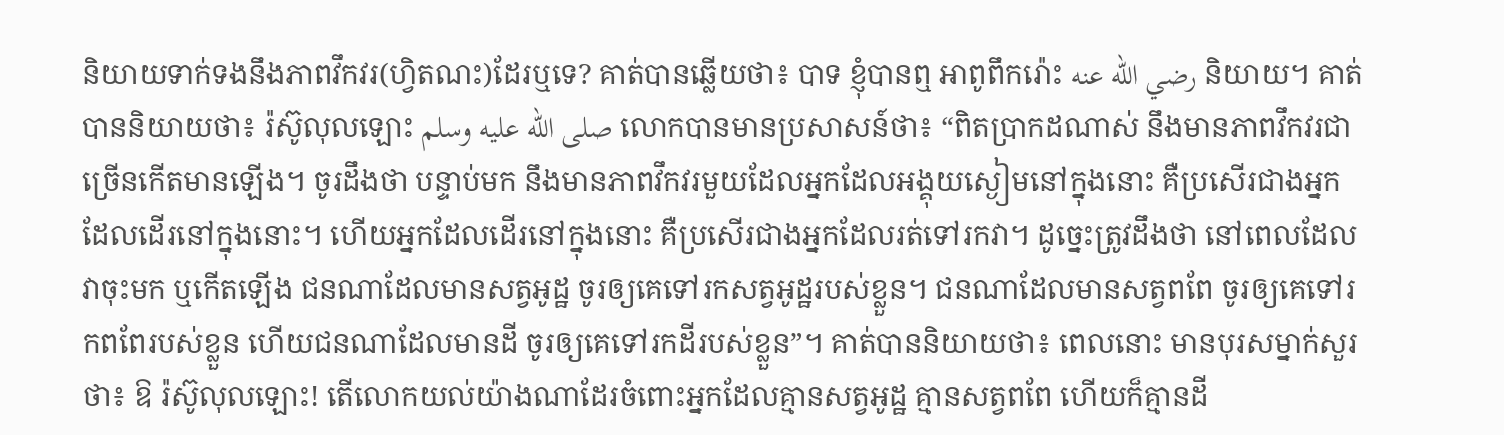និយាយទាក់ទងនឹងភាពវឹកវរ(ហ្វិតណះ)ដែរឬទេ? គាត់បានឆ្លើយថា៖ បាទ ខ្ញុំបានឮ អាពូពឹករ៉ោះ رضي الله عنه និយាយ។ គាត់បាននិយាយថា៖ រ៉ស៊ូលុលឡោះ صلى الله عليه وسلم លោកបានមានប្រសាសន៍ថា៖ “ពិតប្រាកដណាស់ នឹងមានភាពវឹកវរជាច្រើនកើតមានឡើង។ ចូរដឹងថា បន្ទាប់មក នឹងមានភាពវឹកវរមួយដែលអ្នកដែលអង្គុយស្ងៀមនៅក្នុងនោះ គឺប្រសើរជាងអ្នកដែលដើរនៅក្នុងនោះ។ ហើយអ្នកដែលដើរនៅក្នុងនោះ គឺប្រសើរជាងអ្នកដែលរត់ទៅរកវា។ ដូច្នេះត្រូវដឹងថា នៅពេលដែលវាចុះមក ឬកើតឡើង ជនណាដែលមានសត្វអូដ្ឋ ចូរឲ្យគេទៅរកសត្វអូដ្ឋរបស់ខ្លួន។ ជនណាដែលមានសត្វពពែ ចូរឲ្យគេទៅរកពពែរបស់ខ្លួន ហើយជនណាដែលមានដី ចូរឲ្យគេទៅរកដីរបស់ខ្លួន”។ គាត់បាននិយាយថា៖ ពេលនោះ មានបុរសម្នាក់សួរថា៖ ឱ រ៉ស៊ូលុលឡោះ! តើលោកយល់យ៉ាងណាដែរចំពោះអ្នកដែលគ្មានសត្វអូដ្ឋ គ្មានសត្វពពែ ហើយក៏គ្មានដី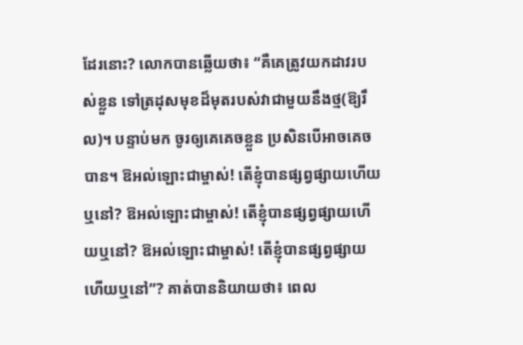ដែរនោះ? លោកបានឆ្លើយថា៖ “គឺគេត្រូវយកដាវរបស់ខ្លួន ទៅត្រដុសមុខដ៏មុតរបស់វាជាមួយនឹងថ្ម(ឱ្យរឹល)។ បន្ទាប់មក ចូរឲ្យគេគេចខ្លួន ប្រសិនបើអាចគេចបាន។ ឱអល់ឡោះជាម្ចាស់! តើខ្ញុំបានផ្សព្វផ្សាយហើយឬនៅ? ឱអល់ឡោះជាម្ចាស់! តើខ្ញុំបានផ្សព្វផ្សាយហើយឬនៅ? ឱអល់ឡោះជាម្ចាស់! តើខ្ញុំបានផ្សព្វផ្សាយហើយឬនៅ”? គាត់បាននិយាយថា៖ ពេល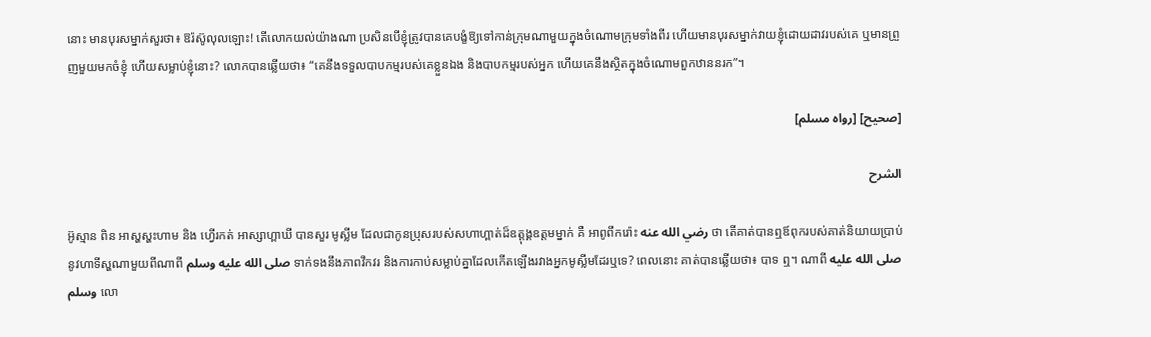នោះ មានបុរសម្នាក់សួរថា៖ ឱរ៉ស៊ូលុលឡោះ! តើលោកយល់យ៉ាងណា ប្រសិនបើខ្ញុំត្រូវបានគេបង្ខំឱ្យទៅកាន់ក្រុមណាមួយក្នុងចំណោមក្រុមទាំងពីរ ហើយមានបុរសម្នាក់វាយខ្ញុំដោយដាវរបស់គេ ឬមានព្រួញមួយមកចំខ្ញុំ ហើយសម្លាប់ខ្ញុំនោះ? លោកបានឆ្លើយថា៖ “គេនឹងទទួលបាបកម្មរបស់គេខ្លួនឯង និងបាបកម្មរបស់អ្នក ហើយគេនឹងស្ថិតក្នុងចំណោមពួកឋាននរក”។

[صحيح] [رواه مسلم]

الشرح

អ៊ូស្មាន ពិន អាស្ហស្ហះហាម និង ហ្វើរកត់ អាស្សាហ្ពាឃី បានសួរ មូស្លីម ដែលជាកូនប្រុសរបស់សហាហ្ពាត់ដ៏ឧត្តុង្គឧត្តមម្នាក់ គឺ អាពូពឹករ៉ោះ رضي الله عنه ថា តើគាត់បានឮឪពុករបស់គាត់និយាយប្រាប់នូវហាទីស្ហណាមួយពីណាពី صلى الله عليه وسلم ទាក់ទងនឹងភាពវឹកវរ និងការកាប់សម្លាប់គ្នាដែលកើតឡើងរវាងអ្នកមូស្លីមដែរឬទេ? ពេលនោះ គាត់បានឆ្លើយថា៖ បាទ ឮ។ ណាពី صلى الله عليه وسلم លោ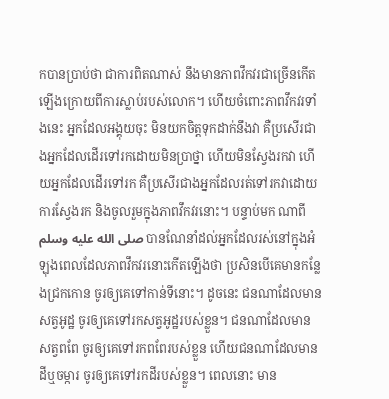កបានប្រាប់ថា ជាការពិតណាស់ នឹងមានភាពវឹកវរជាច្រើនកើតឡើងក្រោយពីការស្លាប់របស់លោក។ ហើយចំពោះភាពវឹកវរទាំងនេះ អ្នកដែលអង្គុយចុះ មិនយកចិត្តទុកដាក់នឹងវា គឺប្រសើរជាងអ្នកដែលដើរទៅរកដោយមិនប្រាថ្នា ហើយមិនស្វែងរកវា ហើយអ្នកដែលដើរទៅរក គឺប្រសើរជាងអ្នកដែលរត់ទៅរកវាដោយការស្វែងរក និងចូលរួមក្នុងភាពវឹកវរនោះ។ បន្ទាប់មក ណាពី صلى الله عليه وسلم បានណែនាំដល់អ្នកដែលរស់នៅក្នុងអំឡុងពេលដែលភាពវឹកវរនោះកើតឡើងថា ប្រសិនបើគេមានកន្លែងជ្រកកោន ចូរឲ្យគេទៅកាន់ទីនោះ។ ដូចនេះ ជនណាដែលមានសត្វអូដ្ឋ ចូរឲ្យគេទៅរកសត្វអូដ្ឋរបស់ខ្លួន។ ជនណាដែលមានសត្វពពែ ចូរឲ្យគេទៅរកពពែរបស់ខ្លួន ហើយជនណាដែលមានដីឬចម្ការ ចូរឲ្យគេទៅរកដីរបស់ខ្លួន។ ពេលនោះ មាន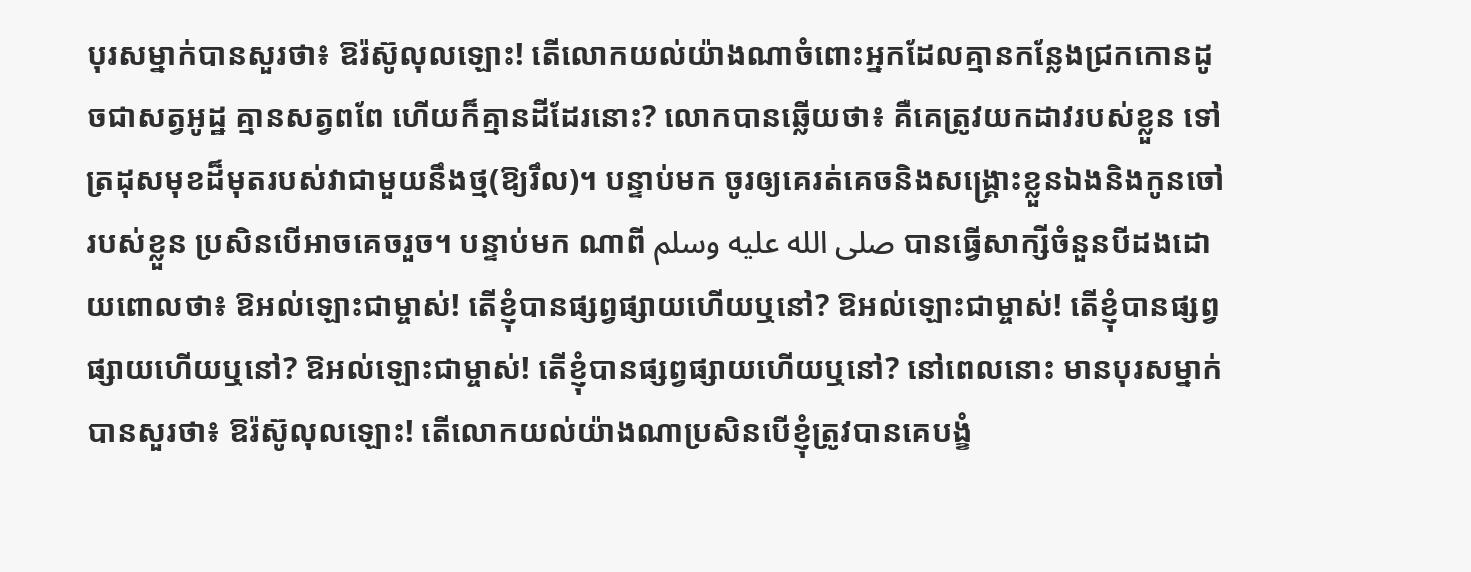បុរសម្នាក់បានសួរថា៖ ឱរ៉ស៊ូលុលឡោះ! តើលោកយល់យ៉ាងណាចំពោះអ្នកដែលគ្មានកន្លែងជ្រកកោនដូចជាសត្វអូដ្ឋ គ្មានសត្វពពែ ហើយក៏គ្មានដីដែរនោះ? លោកបានឆ្លើយថា៖ គឺគេត្រូវយកដាវរបស់ខ្លួន ទៅត្រដុសមុខដ៏មុតរបស់វាជាមួយនឹងថ្ម(ឱ្យរឹល)។ បន្ទាប់មក ចូរឲ្យគេរត់គេចនិងសង្គ្រោះខ្លួនឯងនិងកូនចៅរបស់ខ្លួន ប្រសិនបើអាចគេចរួច។ បន្ទាប់មក ណាពី صلى الله عليه وسلم បានធ្វើសាក្សីចំនួនបីដងដោយពោលថា៖ ឱអល់ឡោះជាម្ចាស់! តើខ្ញុំបានផ្សព្វផ្សាយហើយឬនៅ? ឱអល់ឡោះជាម្ចាស់! តើខ្ញុំបានផ្សព្វផ្សាយហើយឬនៅ? ឱអល់ឡោះជាម្ចាស់! តើខ្ញុំបានផ្សព្វផ្សាយហើយឬនៅ? នៅពេលនោះ មានបុរសម្នាក់បានសួរថា៖ ឱរ៉ស៊ូលុលឡោះ! តើលោកយល់យ៉ាងណាប្រសិនបើខ្ញុំត្រូវបានគេបង្ខំ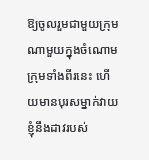ឱ្យចូលរួមជាមួយក្រុមណាមួយក្នុងចំណោមក្រុមទាំងពីរនេះ ហើយមានបុរសម្នាក់វាយខ្ញុំនឹងដាវរបស់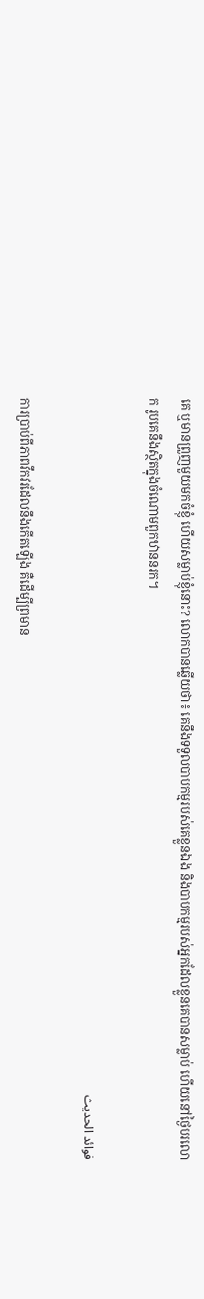គេ ឬមានព្រួញមួយមកចំខ្ញុំ ហើយសម្លាប់ខ្ញុំនោះ? លោកបានឆ្លើយថា៖ គេនឹងទទួលបាបកម្មរបស់គេខ្លួនឯង និងបាបកម្មរបស់អ្នកដែលខ្លួនគេបានសម្លាប់ ហើយនៅថ្ងៃបរលោក រូបគេនឹងស្ថិតក្នុងចំណោមពួកឋាននរក។

فوائد الحديث

ការប្រាប់ពីភាពវឹកវរដែលនឹងកើតឡើង គឺដើម្បីព្រមាន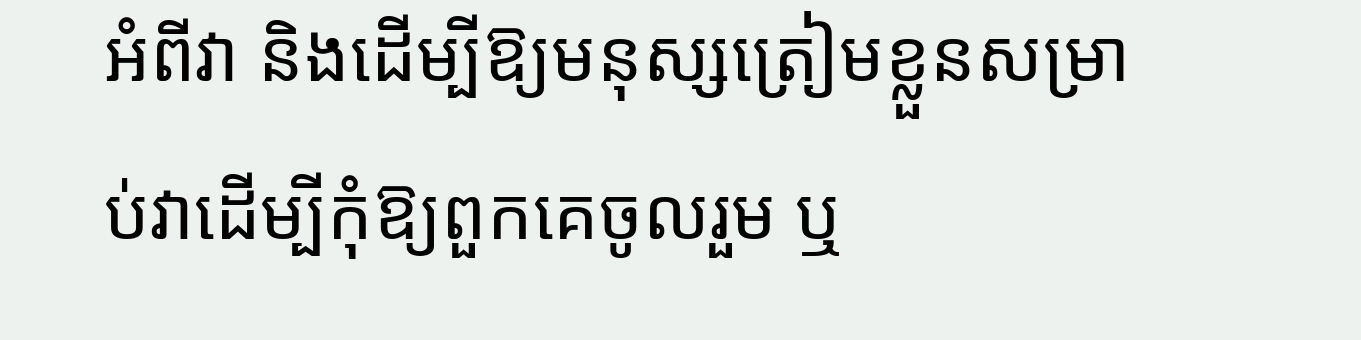អំពីវា និងដើម្បីឱ្យមនុស្សត្រៀមខ្លួនសម្រាប់វាដើម្បីកុំឱ្យពួកគេចូលរួម ឬ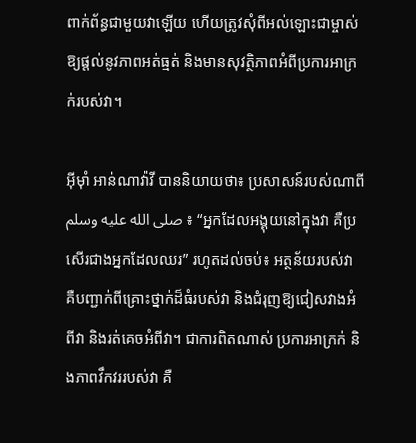ពាក់ព័ន្ធជាមួយវាឡើយ ហើយត្រូវសុំពីអល់ឡោះជាម្ចាស់ឱ្យផ្តល់នូវភាពអត់ធ្មត់ និងមានសុវត្ថិភាពអំពីប្រការអាក្រក់របស់វា។

អ៊ីម៉ាំ អាន់ណាវ៉ាវី បាននិយាយថា៖ ប្រសាសន៍របស់ណាពី صلى الله عليه وسلم ៖ “អ្នកដែលអង្គុយនៅក្នុងវា គឺប្រសើរជាងអ្នកដែលឈរ” រហូតដល់ចប់៖ អត្ថន័យរបស់វា គឺបញ្ជាក់ពីគ្រោះថ្នាក់ដ៏ធំរបស់វា និងជំរុញឱ្យជៀសវាងអំពីវា និងរត់គេចអំពីវា។ ជាការពិតណាស់ ប្រការអាក្រក់ និងភាពវឹកវររបស់វា គឺ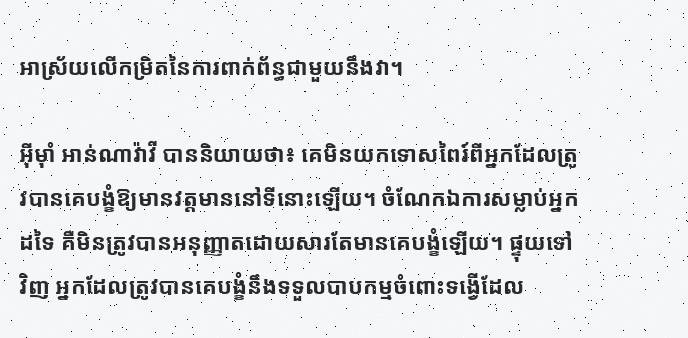អាស្រ័យលើកម្រិតនៃការពាក់ព័ន្ធជាមួយនឹងវា។

អ៊ីម៉ាំ អាន់ណាវ៉ាវី បាននិយាយថា៖ គេមិនយកទោសពៃរ៍ពីអ្នកដែលត្រូវបានគេបង្ខំឱ្យមានវត្តមាននៅទីនោះឡើយ។ ចំណែកឯការសម្លាប់អ្នកដទៃ គឺមិនត្រូវបានអនុញ្ញាតដោយសារតែមានគេបង្ខំឡើយ។ ផ្ទុយទៅវិញ អ្នកដែលត្រូវបានគេបង្ខំនឹងទទួលបាបកម្មចំពោះទង្វើដែល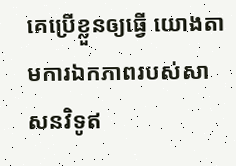គេប្រើខ្លួនឲ្យធ្វើ យោងតាមការឯកភាពរបស់សាសនវិទូឥ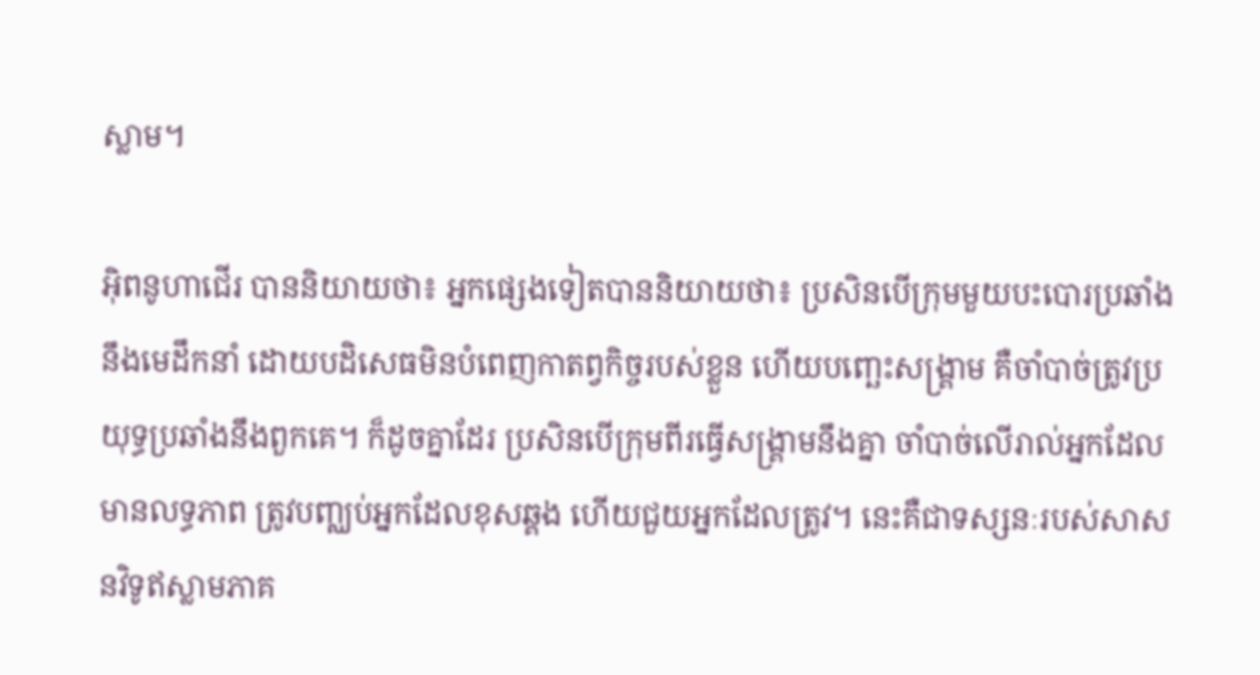ស្លាម។

អ៊ិពនូហាជើរ បាននិយាយថា៖ អ្នកផ្សេងទៀតបាននិយាយថា៖ ប្រសិនបើក្រុមមួយបះបោរប្រឆាំងនឹងមេដឹកនាំ ដោយបដិសេធមិនបំពេញកាតព្វកិច្ចរបស់ខ្លួន ហើយបញ្ឆេះសង្គ្រាម គឺចាំបាច់ត្រូវប្រយុទ្ធប្រឆាំងនឹងពួកគេ។ ក៏ដូចគ្នាដែរ ប្រសិនបើក្រុមពីរធ្វើសង្គ្រាមនឹងគ្នា ចាំបាច់លើរាល់អ្នកដែលមានលទ្ធភាព ត្រូវបញ្ឈប់អ្នកដែលខុសឆ្គង ហើយជួយអ្នកដែលត្រូវ។ នេះគឺជាទស្សនៈរបស់សាសនវិទូឥស្លាមភាគ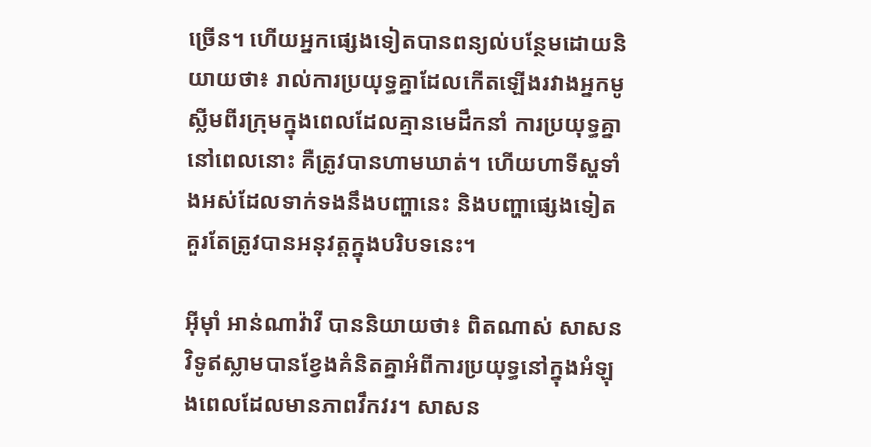ច្រើន។ ហើយអ្នកផ្សេងទៀតបានពន្យល់បន្ថែមដោយនិយាយថា៖ រាល់ការប្រយុទ្ធគ្នាដែលកើតឡើងរវាងអ្នកមូស្លីមពីរក្រុមក្នុងពេលដែលគ្មានមេដឹកនាំ ការប្រយុទ្ធគ្នានៅពេលនោះ គឺត្រូវបានហាមឃាត់។ ហើយហាទីស្ហទាំងអស់ដែលទាក់ទងនឹងបញ្ហានេះ និងបញ្ហាផ្សេងទៀតគួរតែត្រូវបានអនុវត្តក្នុងបរិបទនេះ។

អ៊ីម៉ាំ អាន់ណាវ៉ាវី បាននិយាយថា៖ ពិតណាស់ សាសនវិទូឥស្លាមបានខ្វែងគំនិតគ្នាអំពីការប្រយុទ្ធនៅក្នុងអំឡុងពេលដែលមានភាពវឹកវរ។ សាសន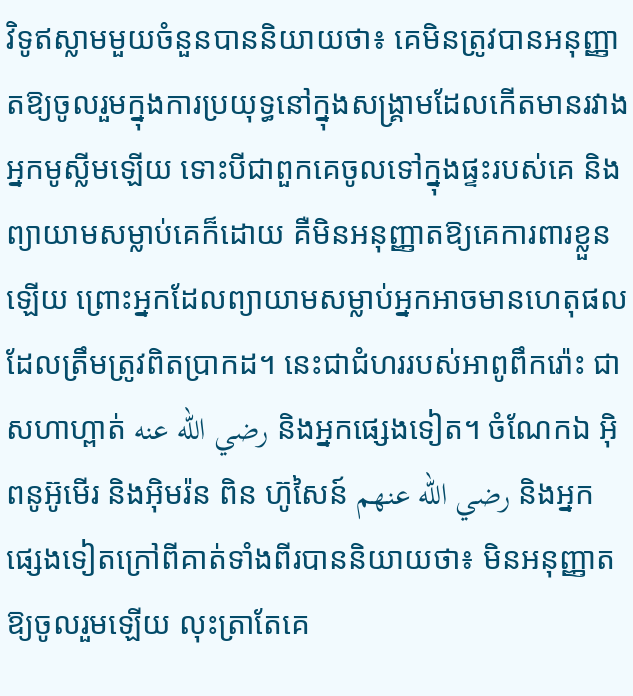វិទូឥស្លាមមួយចំនួនបាននិយាយថា៖ គេមិនត្រូវបានអនុញ្ញាតឱ្យចូលរួមក្នុងការប្រយុទ្ធនៅក្នុងសង្គ្រាមដែលកើតមានរវាងអ្នកមូស្លីមឡើយ ទោះបីជាពួកគេចូលទៅក្នុងផ្ទះរបស់គេ និងព្យាយាមសម្លាប់គេក៏ដោយ គឺមិនអនុញ្ញាតឱ្យគេការពារខ្លួនឡើយ ព្រោះអ្នកដែលព្យាយាមសម្លាប់អ្នកអាចមានហេតុផលដែលត្រឹមត្រូវពិតប្រាកដ។ នេះជាជំហររបស់អាពូពឹករ៉ោះ ជាសហាហ្ពាត់ رضي الله عنه និងអ្នកផ្សេងទៀត។ ចំណែកឯ អ៊ិពនូអ៊ូមើរ និងអ៊ិមរ៉ន ពិន ហ៊ូសៃន៍ رضي الله عنهم និងអ្នកផ្សេងទៀតក្រៅពីគាត់ទាំងពីរបាននិយាយថា៖ មិនអនុញ្ញាតឱ្យចូលរួមឡើយ លុះត្រាតែគេ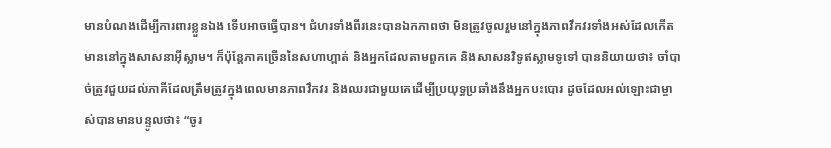មានបំណងដើម្បីការពារខ្លួនឯង ទើបអាចធ្វើបាន។ ជំហរទាំងពីរនេះបានឯកភាពថា មិនត្រូវចូលរួមនៅក្នុងភាពវឹកវរទាំងអស់ដែលកើតមាននៅក្នុងសាសនាអ៊ីស្លាម។ ក៏ប៉ុន្តែភាគច្រើននៃសហាហ្ពាត់ និងអ្នកដែលតាមពួកគេ និងសាសនវិទូឥស្លាមទូទៅ បាននិយាយថា៖ ចាំបាច់ត្រូវជួយដល់ភាគីដែលត្រឹមត្រូវក្នុងពេលមានភាពវឹកវរ និងឈរជាមួយគេដើម្បីប្រយុទ្ធប្រឆាំងនឹងអ្នកបះបោរ ដូចដែលអល់ឡោះជាម្ចាស់បានមានបន្ទូលថា៖ “ចូរ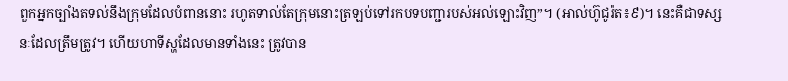ពួកអ្នកច្បាំងតទល់នឹងក្រុមដែលបំពាននោះ រហូតទាល់តែក្រុមនោះត្រឡប់ទៅរកបទបញ្ជារបស់អល់ឡោះវិញ”។ (អាល់ហ៊ូជូរ៉ត៖៩)។ នេះគឺជាទស្សនៈដែលត្រឹមត្រូវ។ ហើយហាទីស្ហដែលមានទាំងនេះ ត្រូវបាន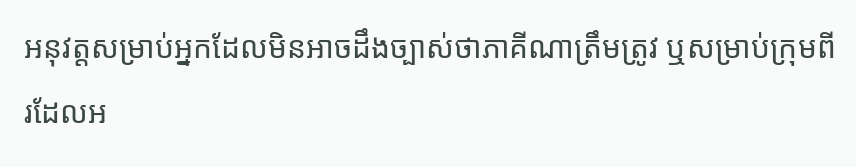អនុវត្តសម្រាប់អ្នកដែលមិនអាចដឹងច្បាស់ថាភាគីណាត្រឹមត្រូវ ឬសម្រាប់ក្រុមពីរដែលអ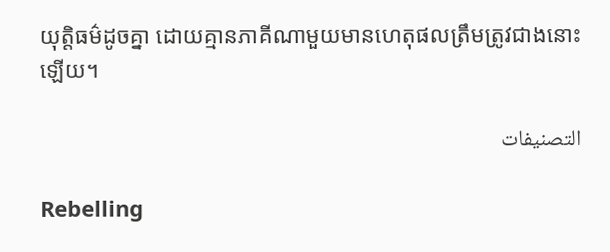យុត្តិធម៌ដូចគ្នា ដោយគ្មានភាគីណាមួយមានហេតុផលត្រឹមត្រូវជាងនោះឡើយ។

التصنيفات

Rebelling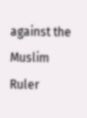against the Muslim Ruler